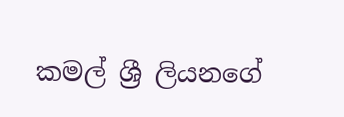කමල් ශ්‍රී ලියනගේ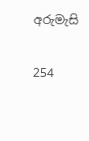අරුමැසි

254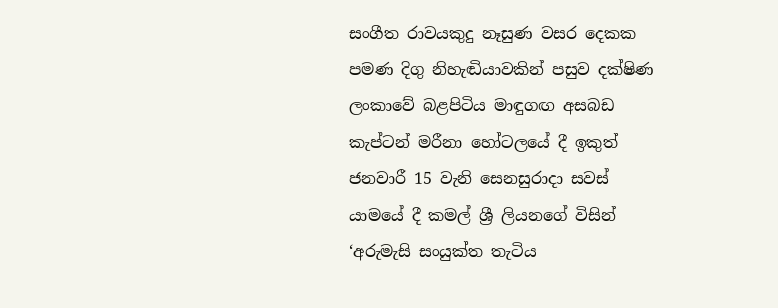සංගීත රාවයකුදු නෑසුණ වසර දෙකක පමණ දිගු නිහැඬියාවකින් පසුව දක්ෂිණ ලංකාවේ බළපිටිය මාඳුගඟ අසබඩ කැප්ටන් මරීනා හෝටලයේ දී ඉකුත් ජනවාරී 15 වැනි සෙනසුරාදා සවස් යාමයේ දී කමල් ශ්‍රී ලියනගේ විසින් ‘අරුමැසි සංයුක්ත තැටිය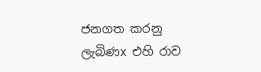ජනගත කරනු ලැබිණx එහි රාව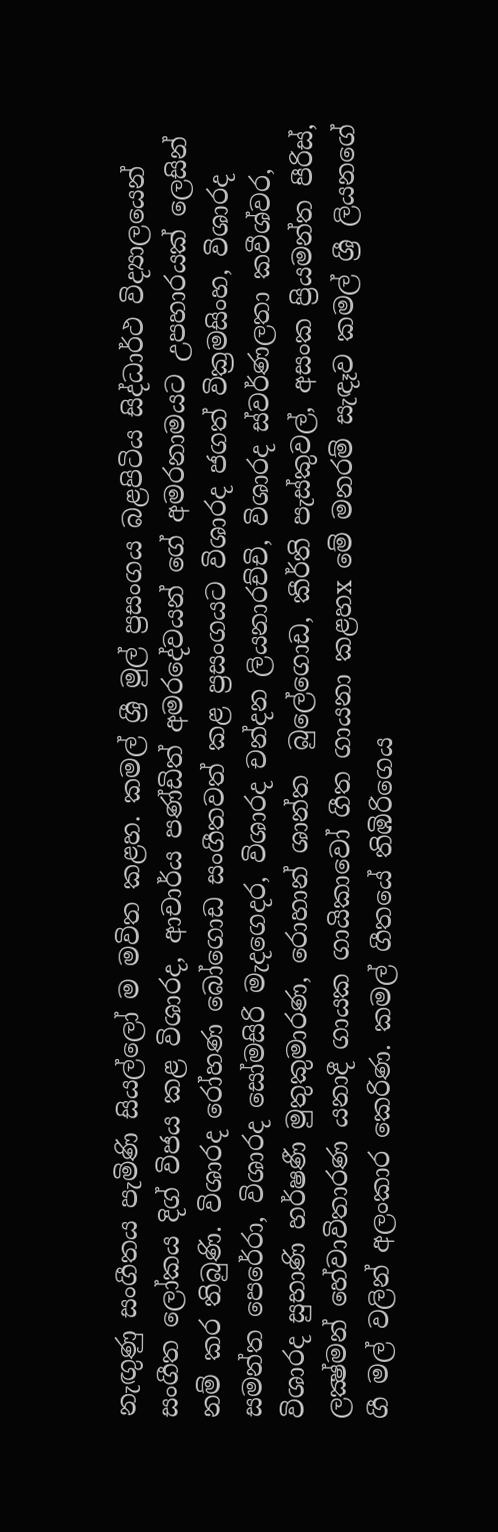නැඟුණු සංගීතය පැමිණි සියල්ලෝ ම මවිත කළහ. කමල් ශ්‍රී මුල් ප්‍රසංගය බළපිටිය සිද්ධාර්ථ විද්‍යාලයෙන් සංගීත ලෝකය දිග් විජය කළ විශාරද, ආචාර්ය පණ්ඩිත් අමරදේවයන් ගේ අමරනාමයට උපහාරයක් ලෙසින් නම් කර තිබුණි. විශාරද රෝහණ බෝගොඩ සංගීතවත් කළ ප්‍රසංගයට විශාරද ජගත් වික්‍රමසිංහ, විශාරද සමන්ත පෙරේරා, විශාරද සෝමසිරි මැදගෙදර, විශාරද චන්දන ලියනාරච්චි, විශාරද ස්වර්ණලතා කවීශ්වර, විශාරද සුභාණි හර්ෂණී මුතුකුමාරණ, රොහාන් ශාන්ත  බුලේගොඩ, කීර්ති පැස්කුවල්, අසංක ප්‍රියමන්ත පීරිස්, ලක්‍ෂ්මන් හේවාවිතාරණ යනාදී ගායක ගායිකාවෝ ගීත ගායනා කළහx මේ මනරම් සැඳෑව කමල් ශ්‍රී ලියනගේ ගී මල් වලින් අලංකාර කෙරිණ. කමල් ගීතයේ තිඹිරිගෙය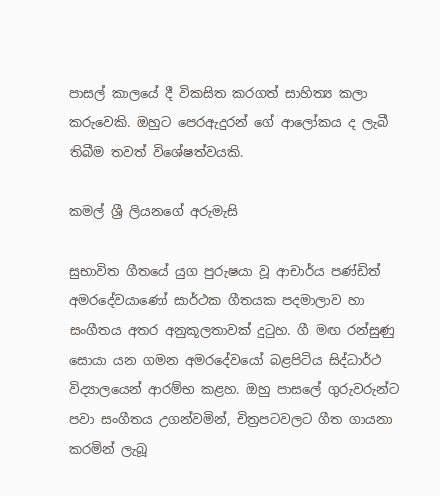පාසල් කාලයේ දී විකසිත කරගත් සාහිත්‍ය කලා කරුවෙකි. ඔහුට පෙරඇදුරන් ගේ ආලෝකය ද ලැබී තිබීම තවත් විශේෂත්වයකි.

කමල් ශ්‍රී ලියනගේ අරුමැසි

සුභාවිත ගීතයේ යුග පුරුෂයා වූ ආචාර්ය පණ්ඩිත් අමරදේවයාණෝ සාර්ථක ගීතයක පදමාලාව හා සංගීතය අතර අනුකූලතාවක් දුටුහ. ගී මඟ රන්සුණු සොයා යන ගමන අමරදේවයෝ බළපිටිය සිද්ධාර්ථ විද්‍යාලයෙන් ආරම්භ කළහ. ඔහු පාසලේ ගුරුවරුන්ට පවා සංගීතය උගන්වමින්, චිත්‍රපටවලට ගීත ගායනා කරමින් ලැබූ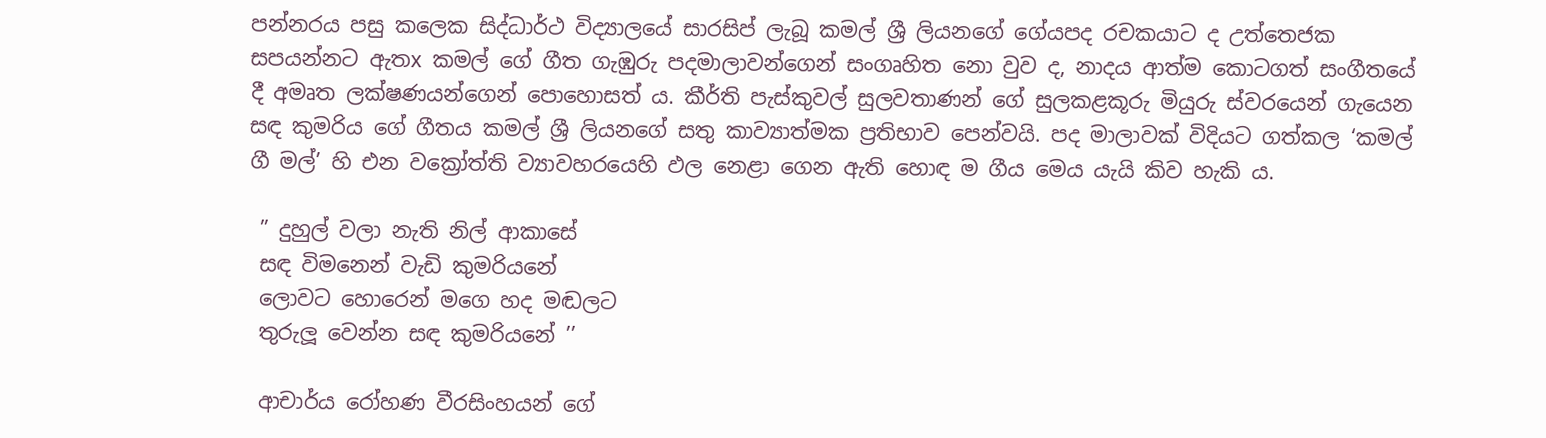පන්නරය පසු කලෙක සිද්ධාර්ථ විද්‍යාලයේ සාරසිප් ලැබූ කමල් ශ්‍රී ලියනගේ ගේයපද රචකයාට ද උත්තෙජක සපයන්නට ඇතx කමල් ගේ ගීත ගැඹුරු පදමාලාවන්ගෙන් සංගෘහිත නො වුව ද, නාදය ආත්ම කොටගත් සංගීතයේ දී අමෘත ලක්ෂණයන්ගෙන් පොහොසත් ය. කීර්ති පැස්කුවල් සුලවතාණන් ගේ සුලකළකූරු මියුරු ස්වරයෙන් ගැයෙන සඳ කුමරිය ගේ ගීතය කමල් ශ්‍රී ලියනගේ සතු කාව්‍යාත්මක ප්‍රතිභාව පෙන්වයි. පද මාලාවක් විදියට ගත්කල ‘කමල් ගී මල්’ හි එන වක්‍රෝත්ති ව්‍යාවහරයෙහි ඵල නෙළා ගෙන ඇති හොඳ ම ගීය මෙය යැයි කිව හැකි ය.

 ” දුහුල් වලා නැති නිල් ආකාසේ
 සඳ විමනෙන් වැඩි කුමරියනේ
 ලොවට හොරෙන් මගෙ හද මඬලට
 තුරුලූ වෙන්න සඳ කුමරියනේ ’’

 ආචාර්ය රෝහණ වීරසිංහයන් ගේ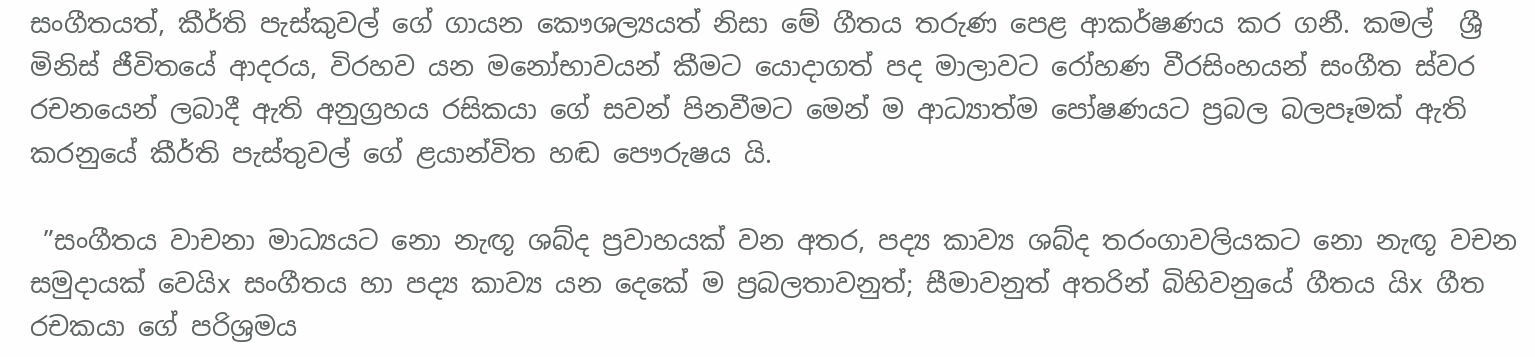සංගීතයත්, කීර්ති පැස්කුවල් ගේ ගායන කෞශල්‍යයත් නිසා මේ ගීතය තරුණ පෙළ ආකර්ෂණය කර ගනී. කමල්  ශ්‍රී මිනිස් ජීවිතයේ ආදරය, විරහව යන මනෝභාවයන් කීමට යොදාගත් පද මාලාවට රෝහණ වීරසිංහයන් සංගීත ස්වර රචනයෙන් ලබාදී ඇති අනුග්‍රහය රසිකයා ගේ සවන් පිනවීමට මෙන් ම ආධ්‍යාත්ම පෝෂණයට ප්‍රබල බලපෑමක් ඇති කරනුයේ කීර්ති පැස්තුවල් ගේ ළයාන්විත හඬ පෞරුෂය යි.

 ”සංගීතය වාචනා මාධ්‍යයට නො නැඟූ ශබ්ද ප්‍රවාහයක් වන අතර, පද්‍ය කාව්‍ය ශබ්ද තරංගාවලියකට නො නැඟූ වචන සමුදායක් වෙයිx සංගීතය හා පද්‍ය කාව්‍ය යන දෙකේ ම ප්‍රබලතාවනුත්; සීමාවනුත් අතරින් බිහිවනුයේ ගීතය යිx ගීත රචකයා ගේ පරිශ්‍රමය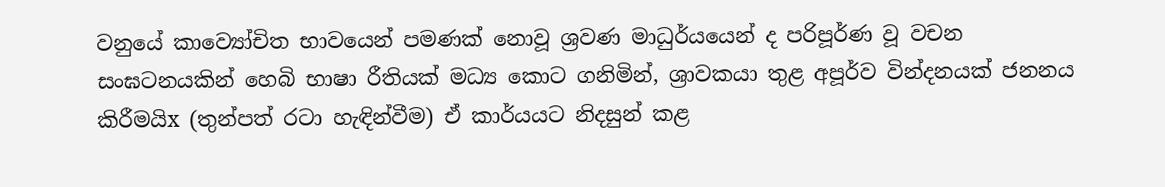වනුයේ කාව්‍යෝචිත භාවයෙන් පමණක් නොවූ ශ්‍රවණ මාධුර්යයෙන් ද පරිපූර්ණ වූ වචන සංඝටනයකින් හෙබි භාෂා රීතියක් මධ්‍ය කොට ගනිමින්, ශ්‍රාවකයා තුළ අපූර්ව වින්දනයක් ජනනය කිරීමයිx (තුන්පත් රටා හැඳින්වීම) ඒ කාර්යයට නිදසුන් කළ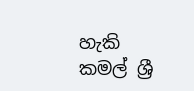හැකි කමල් ශ්‍රී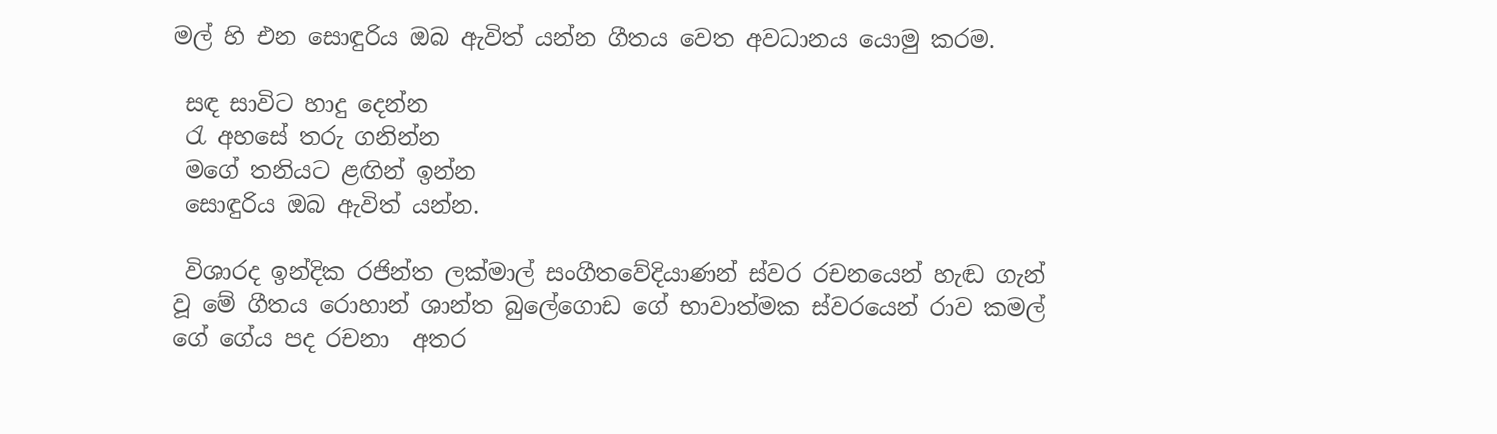මල් හි එන සොඳුරිය ඔබ ඇවිත් යන්න ගීතය වෙත අවධානය යොමු කරම.

 සඳ සාවිට හාදු දෙන්න
 රැ අහසේ තරු ගනින්න
 මගේ තනියට ළඟින් ඉන්න
 සොඳුරිය ඔබ ඇවිත් යන්න.

 විශාරද ඉන්දික රජින්ත ලක්මාල් සංගීතවේදියාණන් ස්වර රචනයෙන් හැඬ ගැන් වූ මේ ගීතය රොහාන් ශාන්ත බුලේගොඩ ගේ භාවාත්මක ස්වරයෙන් රාව කමල් ගේ ගේය පද රචනා  අතර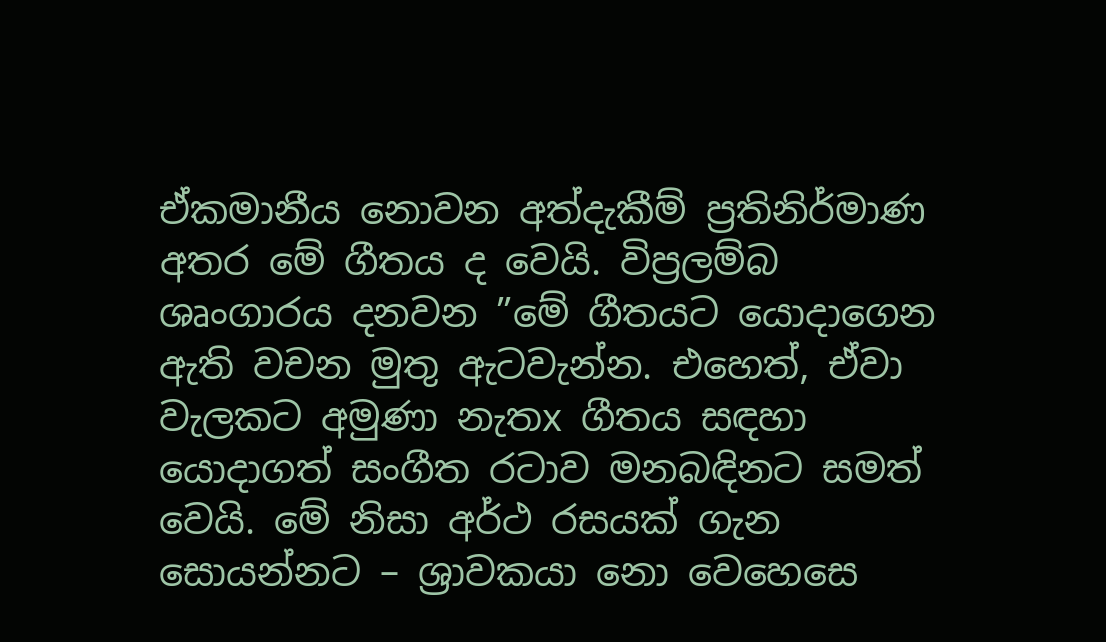ඒකමානීය නොවන අත්දැකීම් ප්‍රතිනිර්මාණ අතර මේ ගීතය ද වෙයි. විප්‍රලම්බ ශෘංගාරය දනවන ”මේ ගීතයට යොදාගෙන ඇති වචන මුතු ඇටවැන්න. එහෙත්, ඒවා වැලකට අමුණා නැතx ගීතය සඳහා යොදාගත් සංගීත රටාව මනබඳිනට සමත් වෙයි. මේ නිසා අර්ථ රසයක් ගැන සොයන්නට – ශ්‍රාවකයා නො වෙහෙසෙ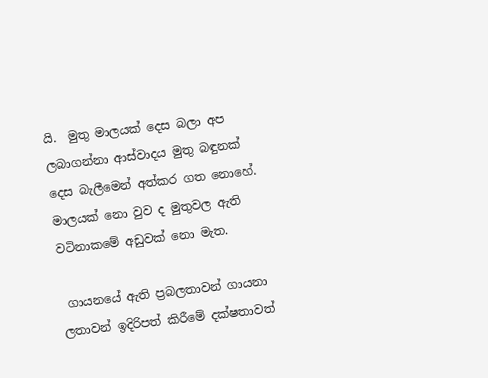යි.  මුතු මාලයක් දෙස බලා අප ලබාගන්නා ආස්වාදය මුතු බඳුනක් දෙස බැලීමෙන් අත්කර ගත නොහේ. මාලයක් නො වුව ද මුතුවල ඇති වටිනාකමේ අඩුවක් නො මැත.

 ගායනයේ ඇති ප්‍රබලතාවන් ගායනා ලතාවන් ඉදිරිපත් කිරීමේ දක්ෂතාවත්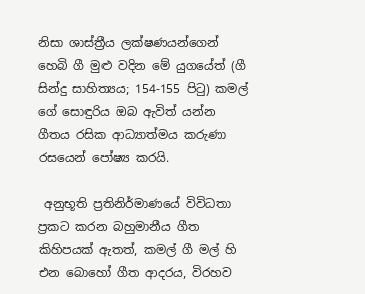නිසා ශාස්ත්‍රීය ලක්ෂණයන්ගෙන් හෙබි ගී මුළු වදින මේ යුගයේත් (ගී සින්දු සාහිත්‍යය; 154-155 පිටු) කමල් ගේ සොඳුරිය ඔබ ඇවිත් යන්න ගීතය රසික ආධ්‍යාත්මය කරුණා රසයෙන් පෝෂ්‍ය කරයි.

 අනුභූති ප්‍රතිනිර්මාණයේ විවිධතා ප්‍රකට කරන බහුමානීය ගීත කිහිපයක් ඇතත්, කමල් ගී මල් හි එන බොහෝ ගීත ආදරය, විරහව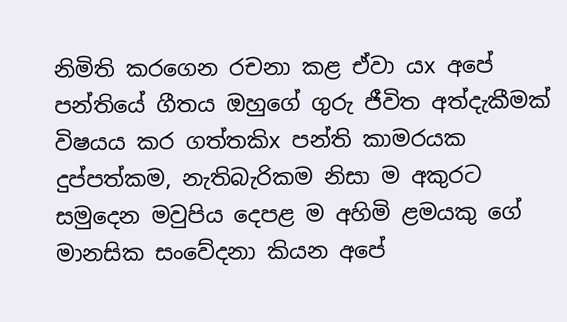නිමිති කරගෙන රචනා කළ ඒවා යx අපේ පන්තියේ ගීතය ඔහුගේ ගුරු ජීවිත අත්දැකීමක් විෂයය කර ගත්තකිx පන්ති කාමරයක දුප්පත්කම, නැතිබැරිකම නිසා ම අකුරට සමුදෙන මවුපිය දෙපළ ම අහිමි ළමයකු ගේ මානසික සංවේදනා කියන අපේ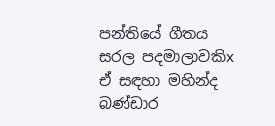පන්තියේ ගීතය සරල පදමාලාවකිx ඒ සඳහා මහින්ද බණ්ඩාර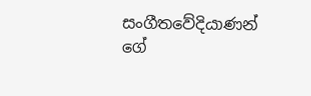සංගීතවේදියාණන් ගේ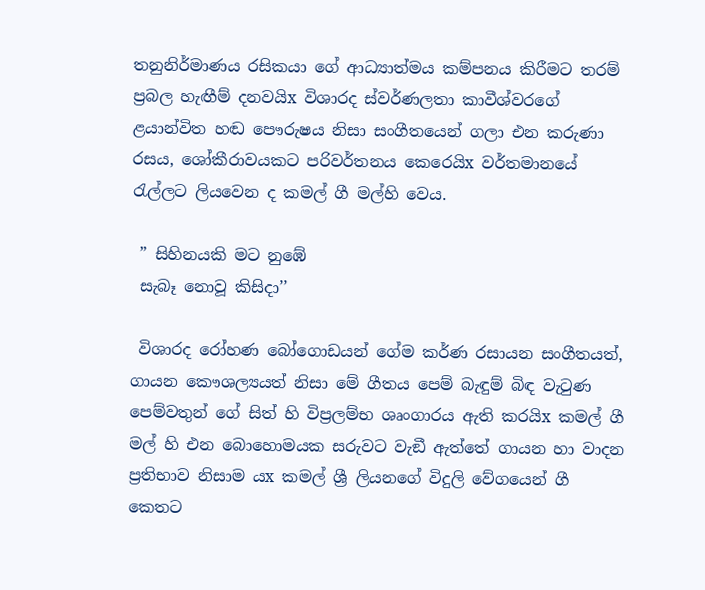තනුනිර්මාණය රසිකයා ගේ ආධ්‍යාත්මය කම්පනය කිරීමට තරම් ප්‍රබල හැඟීම් දනවයිx විශාරද ස්වර්ණලතා කාවීශ්වරගේ ළයාන්විත හඬ පෞරුෂය නිසා සංගීතයෙන් ගලා එන කරුණා රසය, ශෝකීරාවයකට පරිවර්තනය කෙරෙයිx වර්තමානයේ රැල්ලට ලියවෙන ද කමල් ගී මල්හි වෙය.

 ” සිහිනයකි මට නුඹේ
 සැබෑ නොවූ කිසිදා’’

 විශාරද රෝහණ බෝගොඩයන් ගේම කර්ණ රසායන සංගීතයත්, ගායන කෞශල්‍යයත් නිසා මේ ගීතය පෙම් බැඳුම් බිඳ වැටුණ පෙම්වතුන් ගේ සිත් හි විප්‍රලම්භ ශෘංගාරය ඇති කරයිx කමල් ගී මල් හි එන බොහොමයක සරුවට වැඞී ඇත්තේ ගායන හා වාදන ප්‍රතිභාව නිසාම යx කමල් ශ්‍රී ලියනගේ විදුලි වේගයෙන් ගී කෙතට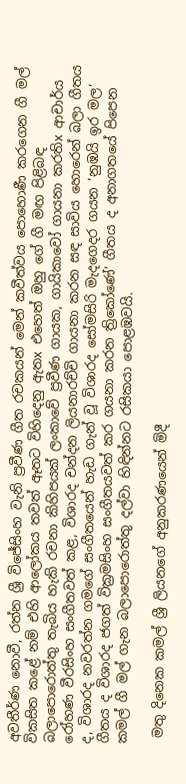අවතීර්ණ නොවී, රත්න ශ්‍රී විජේසිංහ වැනි ප්‍රවීණ ගීත රචකයන් මෙන් කවීත්වය පොහොණී කරගෙන ගී මල් විකසිත කළේ නම් එහි ආලෝකය තවත් ඈතට විහිදෙනු ඇතx එහෙත් ඔහු ගේ ගී මඟ පිළිබඳ බලාපොරොත්තු තැබිය හැකි රචනා කිහිපයක් ලංකාවේ ප්‍රවීණ ගායක, ගායිකාවෝ ගායනා කරතිx ආචාර්ය රෝහණ වීරසිංහ සංගීතවත් කළ, විශාරද චන්දන ලියනාරච්චි ගායනා කරන සඳ සාවිය හොරෙන් බලා ගීතය ද, විශාරද නවරත්න ගමගේ සංගීතයෙන් හැඩ ගැන් වූ විශාරද සෝමසිරි මැදගෙදර ගයන ‘නුඹයි ඉර මල’ ගීතය ද විශාරද ජගත් වික්‍රමසිංහ සංගීතයවත් කර ගයනා කරන ත්‍රිකෝණේ’ ගීතය ද අනාගතයේ පිපෙන කමල් ගී මල් ගැන බලාපොරොත්තු දල්වා හිඳින්නට රසිකයා පොළඹවයි.

 මතු දිනෙක කමල් ශ්‍රී ලියනගේ අනුකරණයෙන් මිදී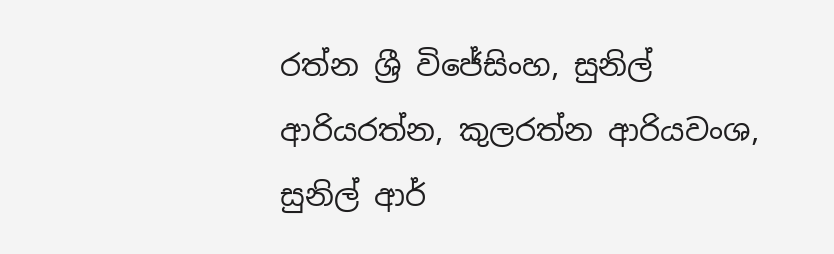රත්න ශ්‍රී විජේසිංහ, සුනිල් ආරියරත්න, කුලරත්න ආරියවංශ, සුනිල් ආර්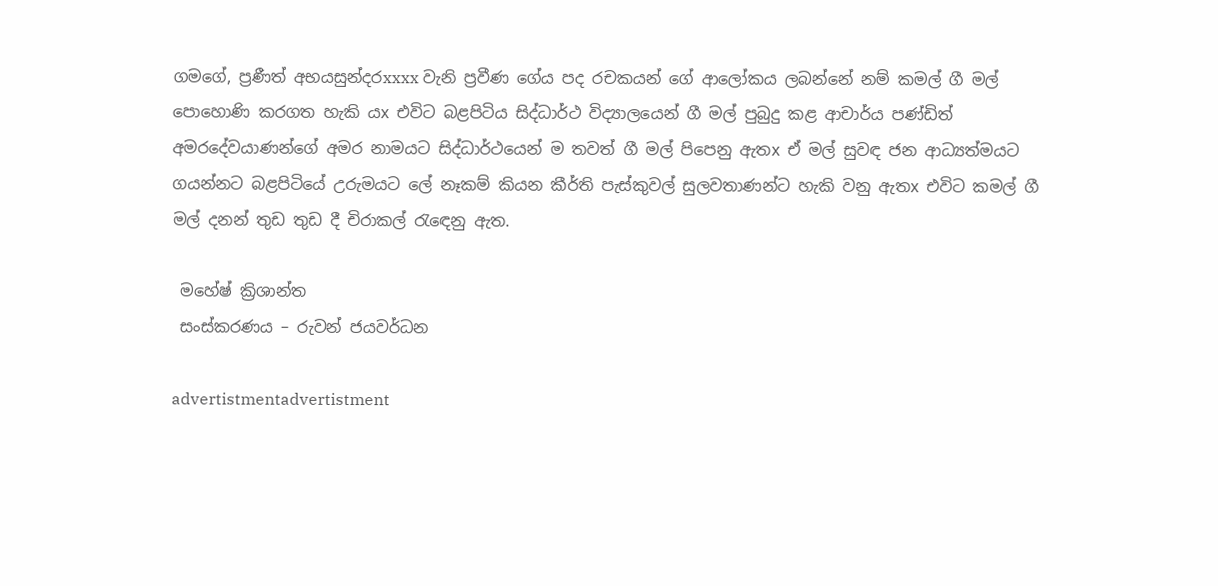ගමගේ, ප්‍රණීත් අභයසුන්දරxxxx වැනි ප්‍රවීණ ගේය පද රචකයන් ගේ ආලෝකය ලබන්නේ නම් කමල් ගී මල් පොහොණි කරගත හැකි යx එවිට බළපිටිය සිද්ධාර්ථ විද්‍යාලයෙන් ගී මල් පුබුදු කළ ආචාර්ය පණ්ඩිත් අමරදේවයාණන්ගේ අමර නාමයට සිද්ධාර්ථයෙන් ම තවත් ගී මල් පිපෙනු ඇතx ඒ මල් සුවඳ ජන ආධ්‍යත්මයට ගයන්නට බළපිටියේ උරුමයට ලේ නෑකම් කියන කීර්ති පැස්කුවල් සුලවතාණන්ට හැකි වනු ඇතx එවිට කමල් ගී මල් දනන් තුඩ තුඩ දී චිරාකල් රැඳෙනු ඇත.

 මහේෂ් ක්‍රිශාන්ත
 සංස්කරණය – රුවන් ජයවර්ධන

advertistmentadvertistment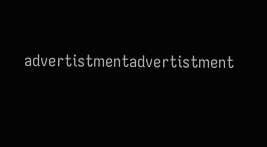advertistmentadvertistment